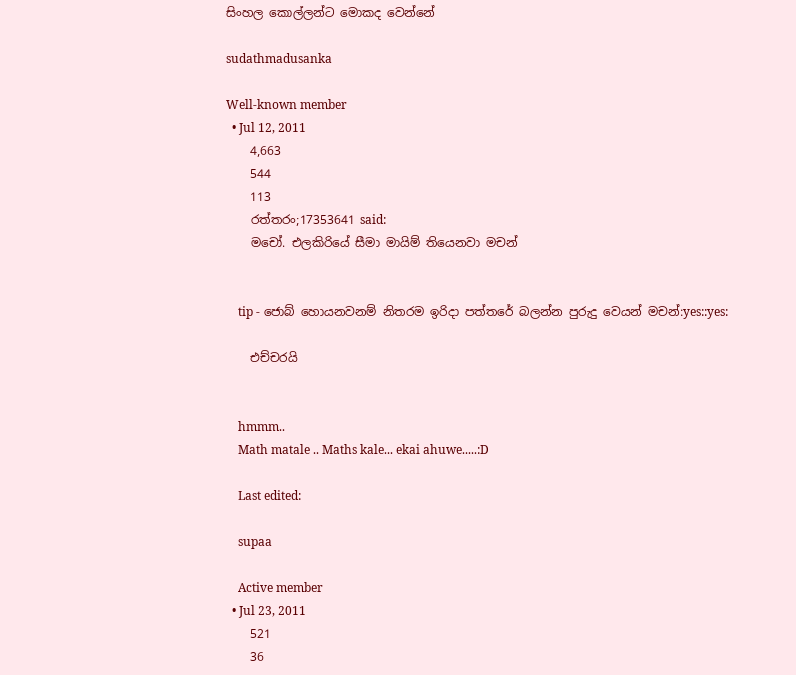සිංහල කොල්ලන්ට මොකද වෙන්නේ

sudathmadusanka

Well-known member
  • Jul 12, 2011
    4,663
    544
    113
    රත්තරං;17353641 said:
    මචෝ. එලකිරියේ සීමා මායිම් තියෙනවා මචන්


    tip - ජොබ් හොයනවනම් නිතරම ඉරිදා පත්තරේ බලන්න පුරුදු වෙයන් මචන්:yes::yes:

    එච්චරයි


    hmmm..
    Math matale .. Maths kale... ekai ahuwe.....:D

    Last edited:

    supaa

    Active member
  • Jul 23, 2011
    521
    36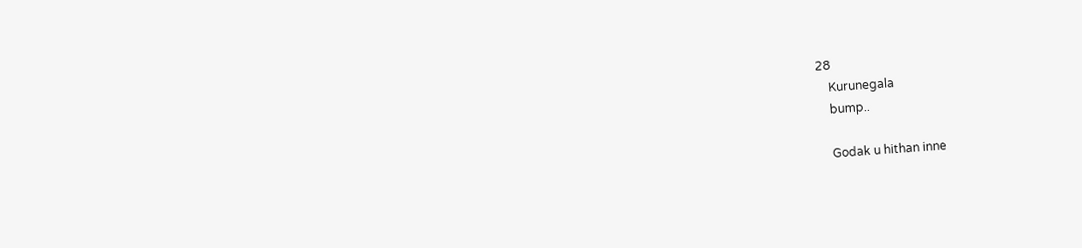28
    Kurunegala
    bump..

    Godak u hithan inne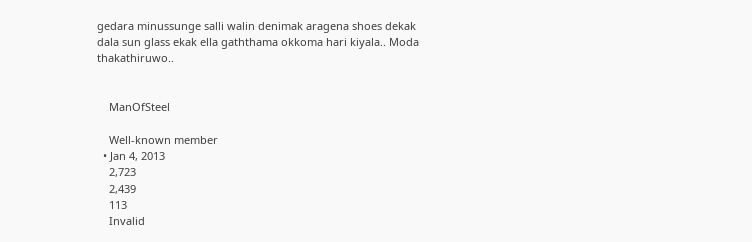gedara minussunge salli walin denimak aragena shoes dekak dala sun glass ekak ella gaththama okkoma hari kiyala.. Moda thakathiruwo..


    ManOfSteel

    Well-known member
  • Jan 4, 2013
    2,723
    2,439
    113
    Invalid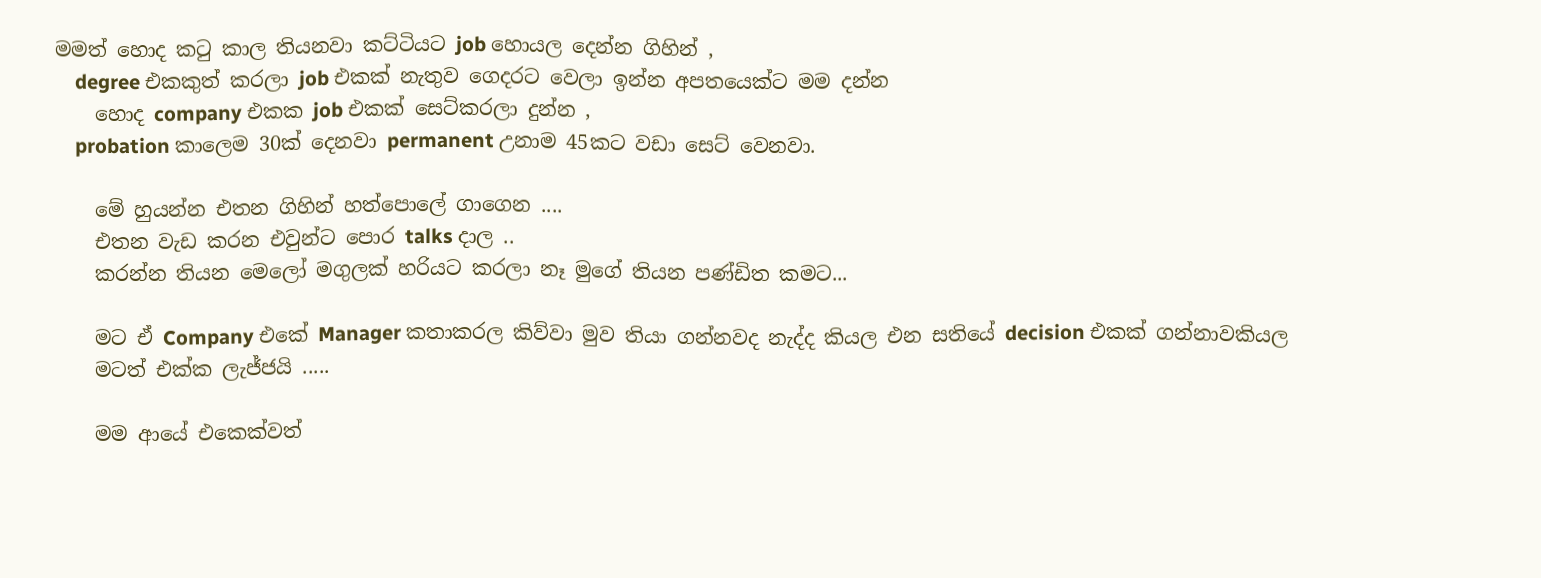මමත් හොද කටු කාල තියනවා කට්ටියට job හොයල දෙන්න ගිහින් ,
    degree එකකුත් කරලා job එකක් නැතුව ගෙදරට වෙලා ඉන්න අපතයෙක්ට මම දන්න
    හොද company එකක job එකක් සෙට්කරලා දුන්න ,
    probation කාලෙම 30ක් දෙනවා permanent උනාම 45කට වඩා සෙට් වෙනවා.

    මේ හුයන්න එතන ගිහින් හත්පොලේ ගාගෙන ....
    එතන වැඩ කරන එවුන්ට පොර talks දාල ..
    කරන්න තියන මෙලෝ මගුලක් හරියට කරලා නෑ මුගේ තියන පණ්ඩිත කමට...

    මට ඒ Company එකේ Manager කතාකරල කිව්වා මුව තියා ගන්නවද නැද්ද කියල එන සතියේ decision එකක් ගන්නාවකියල
    මටත් එක්ක ලැජ්ජයි .....

    මම ආයේ එකෙක්වත්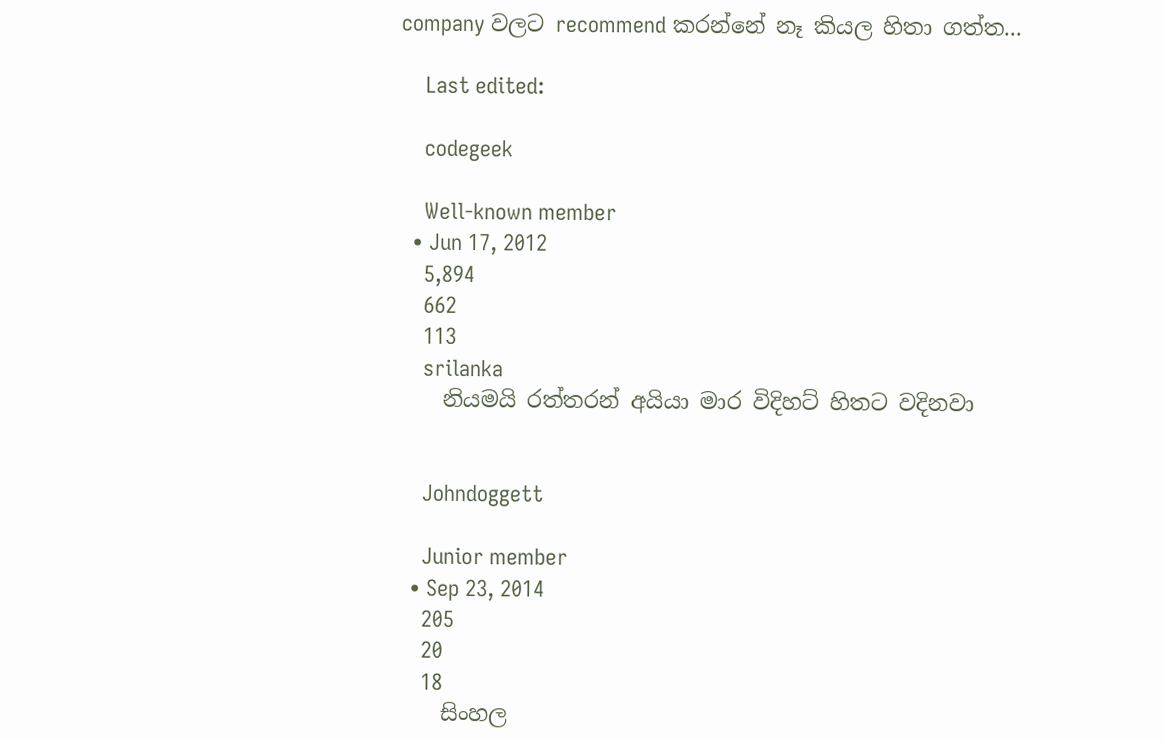company වලට recommend කරන්නේ නෑ කියල හිතා ගත්ත...

    Last edited:

    codegeek

    Well-known member
  • Jun 17, 2012
    5,894
    662
    113
    srilanka
    නියමයි රත්තරන් අයියා මාර විදිහට් හිතට වදිනවා


    Johndoggett

    Junior member
  • Sep 23, 2014
    205
    20
    18
    සිංහල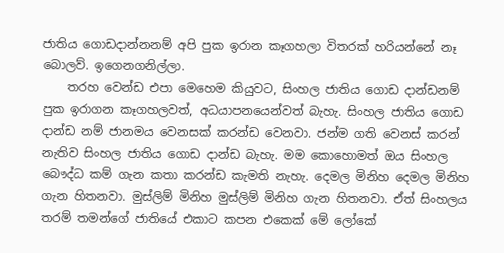ජාතිය ගොඩදාන්නනම් අපි පුක ඉරාන කෑගහලා විතරක් හරියන්නේ නෑ බොලව්. ඉගෙනගනිල්ලා.
    තරහ වෙන්ඩ එපා මෙහෙම කියුවට, සිංහල ජාතිය ගොඩ දාන්ඩනම් පුක ඉරාගන කෑගහලවත්, අධයාපනයෙන්වත් බැහැ. සිංහල ජාතිය ගොඩ දාන්ඩ නම් ජානමය වෙනසක් කරන්ඩ වෙනවා. ජන්ම ගති වෙනස් කරන් නැතිව සිංහල ජාතිය ගොඩ දාන්ඩ බැහැ. මම කොහොමත් ඔය සිංහල බෞද්ධ කම් ගැන කතා කරන්ඩ කැමති නැහැ. දෙමල මිනිහ දෙමල මිනිහ ගැන හිතනවා. මුස්ලිම් මිනිහ මුස්ලිම් මිනිහ ගැන හිතනවා. ඒත් සිංහලය තරම් තමන්ගේ ජාතියේ එකාට කපන එකෙක් මේ ලෝකේ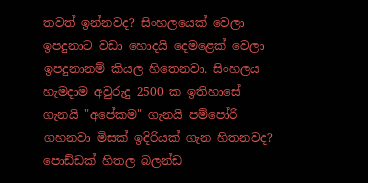තවත් ඉන්නවද? සිංහලයෙක් වෙලා ඉපදුනාට වඩා හොදයි දෙමළෙක් වෙලා ඉපදුනානම් කියල හිතෙනවා. සිංහලය හැමදාම අවුරුදු 2500 ක ඉතිහාසේ ගැනයි "අපේකම" ගැනයි පම්පෝරි ගහනවා මිසක් ඉදිරියක් ගැන හිතනවද? පොඩ්ඩක් හිතල බලන්ඩ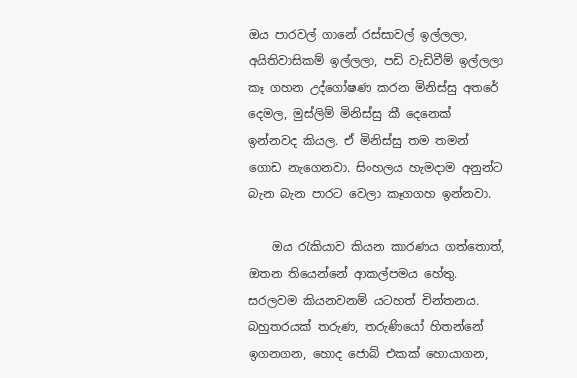ඔය පාරවල් ගානේ රස්සාවල් ඉල්ලලා, අයිතිවාසිකම් ඉල්ලලා, පඩි වැඩිවීම් ඉල්ලලා කෑ ගහන උද්ගෝෂණ කරන මිනිස්සු අතරේ දෙමල, මුස්ලිම් මිනිස්සු කී දෙනෙක් ඉන්නවද කියල. ඒ මිනිස්සු තම තමන් ගොඩ නැගෙනවා. සිංහලය හැමදාම අනුන්ට බැන බැන පාරට වෙලා කෑගගහ ඉන්නවා.

    ඔය රැකියාව කියන කාරණය ගත්තොත්, ඔතන තියෙන්නේ ආකල්පමය හේතු. සරලවම කියනවනම් යටහත් චින්තනය. බහුතරයක් තරුණ, තරුණියෝ හිතන්නේ ඉගනගන, හොද ජොබ් එකක් හොයාගන,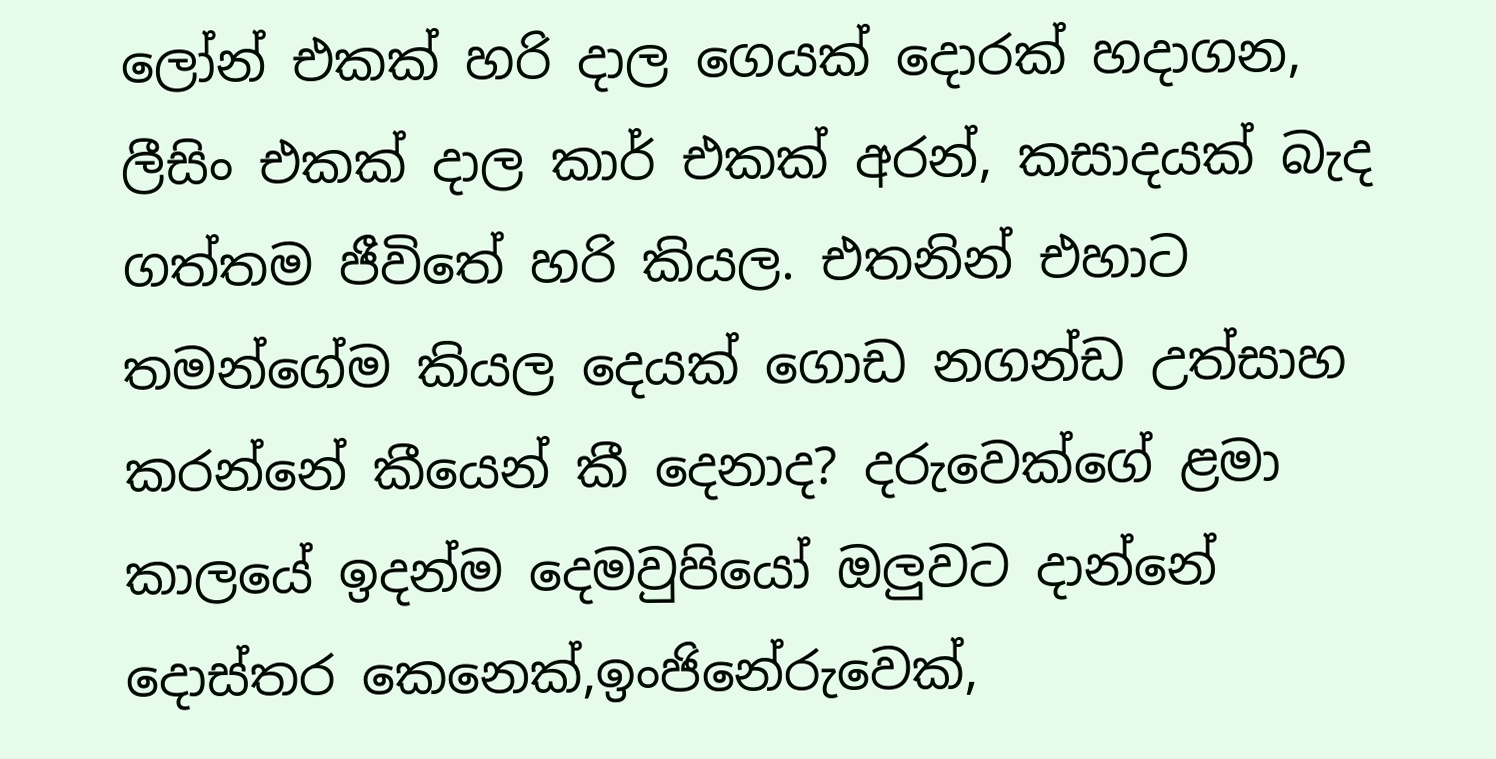ලෝන් එකක් හරි දාල ගෙයක් දොරක් හදාගන, ලීසිං එකක් දාල කාර් එකක් අරන්, කසාදයක් බැද ගත්තම ජීවිතේ හරි කියල. එතනින් එහාට තමන්ගේම කියල දෙයක් ගොඩ නගන්ඩ උත්සාහ කරන්නේ කීයෙන් කී දෙනාද? දරුවෙක්ගේ ළමා කාලයේ ඉදන්ම දෙමවුපියෝ ඔලුවට දාන්නේ දොස්තර කෙනෙක්,ඉංජිනේරුවෙක්,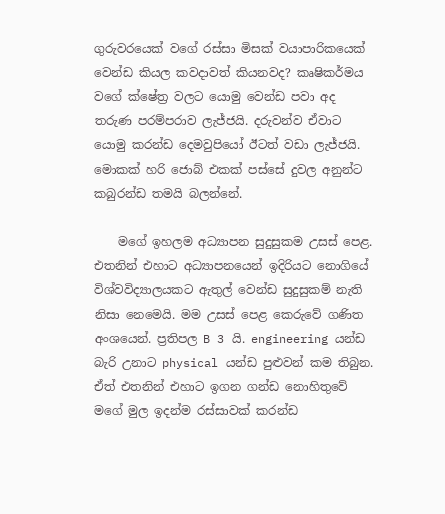ගුරුවරයෙක් වගේ රස්සා මිසක් වයාපාරිකයෙක් වෙන්ඩ කියල කවදාවත් කියනවද? කෘෂිකර්මය වගේ ක්ෂේත්‍ර වලට යොමු වෙන්ඩ පවා අද තරුණ පරම්පරාව ලැජ්ජයි. දරුවන්ව ඒවාට යොමු කරන්ඩ දෙමවුපියෝ ඊටත් වඩා ලැජ්ජයි. මොකක් හරි ජොබ් එකක් පස්සේ දුවල අනුන්ට කබුරන්ඩ තමයි බලන්නේ.

    මගේ ඉහලම අධ්‍යාපන සුදුසුකම උසස් පෙළ. එතනින් එහාට අධ්‍යාපනයෙන් ඉදිරියට නොගියේ විශ්වවිද්‍යාලයකට ඇතුල් වෙන්ඩ සුදුසුකම් නැති නිසා නෙමෙයි. මම උසස් පෙළ කෙරුවේ ගණිත අංශයෙන්. ප්‍රතිපල B 3 යි. engineering යන්ඩ බැරි උනාට physical යන්ඩ පුළුවන් කම තිබුන. ඒත් එතනින් එහාට ඉගන ගන්ඩ නොහිතුවේ මගේ මුල ඉදන්ම රස්සාවක් කරන්ඩ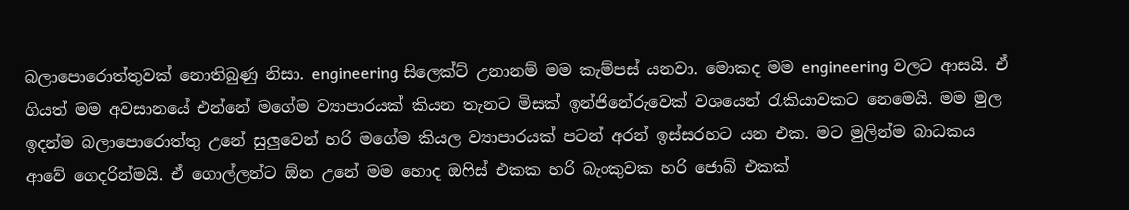බලාපොරොත්තුවක් නොතිබුණු නිසා. engineering සිලෙක්ට් උනානම් මම කැම්පස් යනවා. මොකද මම engineering වලට ආසයි. ඒ ගියත් මම අවසානයේ එන්නේ මගේම ව්‍යාපාරයක් කියන තැනට මිසක් ඉන්ජිනේරුවෙක් වශයෙන් රැකියාවකට නෙමෙයි. මම මුල ඉදන්ම බලාපොරොත්තු උනේ සුලුවෙන් හරි මගේම කියල ව්‍යාපාරයක් පටන් අරන් ඉස්සරහට යන එක. මට මුලින්ම බාධකය ආවේ ගෙදරින්මයි. ඒ ගොල්ලන්ට ඕන උනේ මම හොද ඔෆිස් එකක හරි බැංකුවක හරි ජොබ් එකක්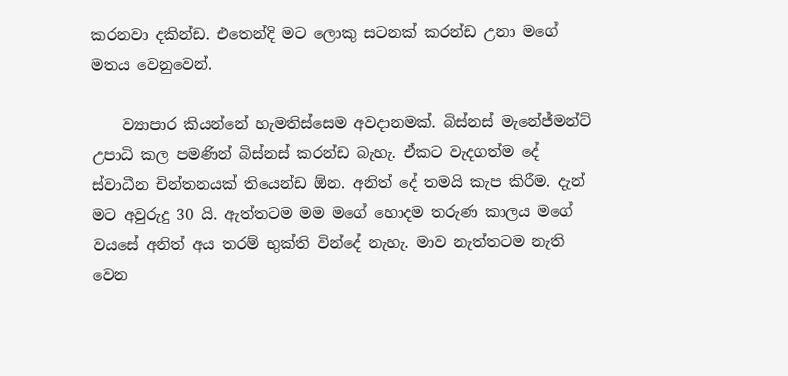කරනවා දකින්ඩ. එතෙන්දි මට ලොකු සටනක් කරන්ඩ උනා මගේ මතය වෙනුවෙන්.

    ව්‍යාපාර කියන්නේ හැමතිස්සෙම අවදානමක්. බිස්නස් මැනේජ්මන්ට් උපාධි කල පමණින් බිස්නස් කරන්ඩ බැහැ. ඒකට වැදගත්ම දේ ස්වාධීන චින්තනයක් තියෙන්ඩ ඕන. අනිත් දේ තමයි කැප කිරීම. දැන් මට අවුරුදු 30 යි. ඇත්තටම මම මගේ හොදම තරුණ කාලය මගේ වයසේ අනිත් අය තරම් භුක්ති වින්දේ නැහැ. මාව නැත්තටම නැති වෙන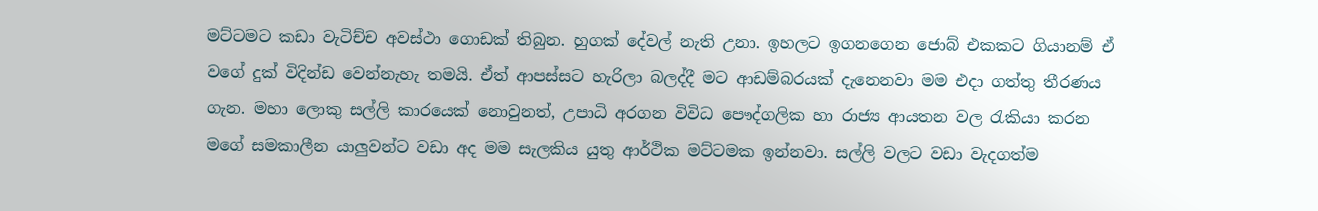මට්ටමට කඩා වැටිච්ච අවස්ථා ගොඩක් තිබුන. හුගක් දේවල් නැති උනා. ඉහලට ඉගනගෙන ජොබ් එකකට ගියානම් ඒ වගේ දුක් විදින්ඩ වෙන්නැහැ තමයි. ඒත් ආපස්සට හැරිලා බලද්දී මට ආඩම්බරයක් දැනෙනවා මම එදා ගත්තු තීරණය ගැන. මහා ලොකු සල්ලි කාරයෙක් නොවුනත්, උපාධි අරගන විවිධ පෞද්ගලික හා රාජ්‍ය ආයතන වල රැකියා කරන මගේ සමකාලීන යාලුවන්ට වඩා අද මම සැලකිය යුතු ආර්ථික මට්ටමක ඉන්නවා. සල්ලි වලට වඩා වැදගත්ම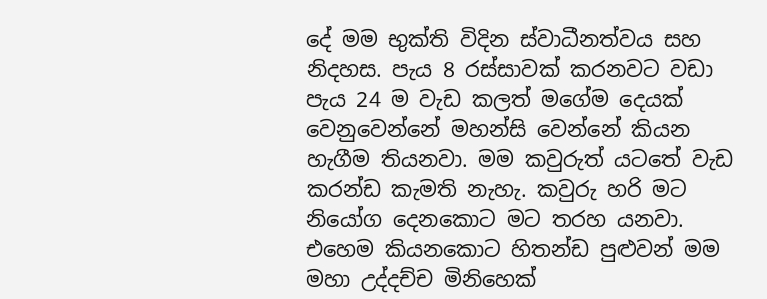දේ මම භුක්ති විදින ස්වාධීනත්වය සහ නිදහස. පැය 8 රස්සාවක් කරනවට වඩා පැය 24 ම වැඩ කලත් මගේම දෙයක් වෙනුවෙන්නේ මහන්සි වෙන්නේ කියන හැගීම තියනවා. මම කවුරුත් යටතේ වැඩ කරන්ඩ කැමති නැහැ. කවුරු හරි මට නියෝග දෙනකොට මට තරහ යනවා. එහෙම කියනකොට හිතන්ඩ පුළුවන් මම මහා උද්දච්ච මිනිහෙක්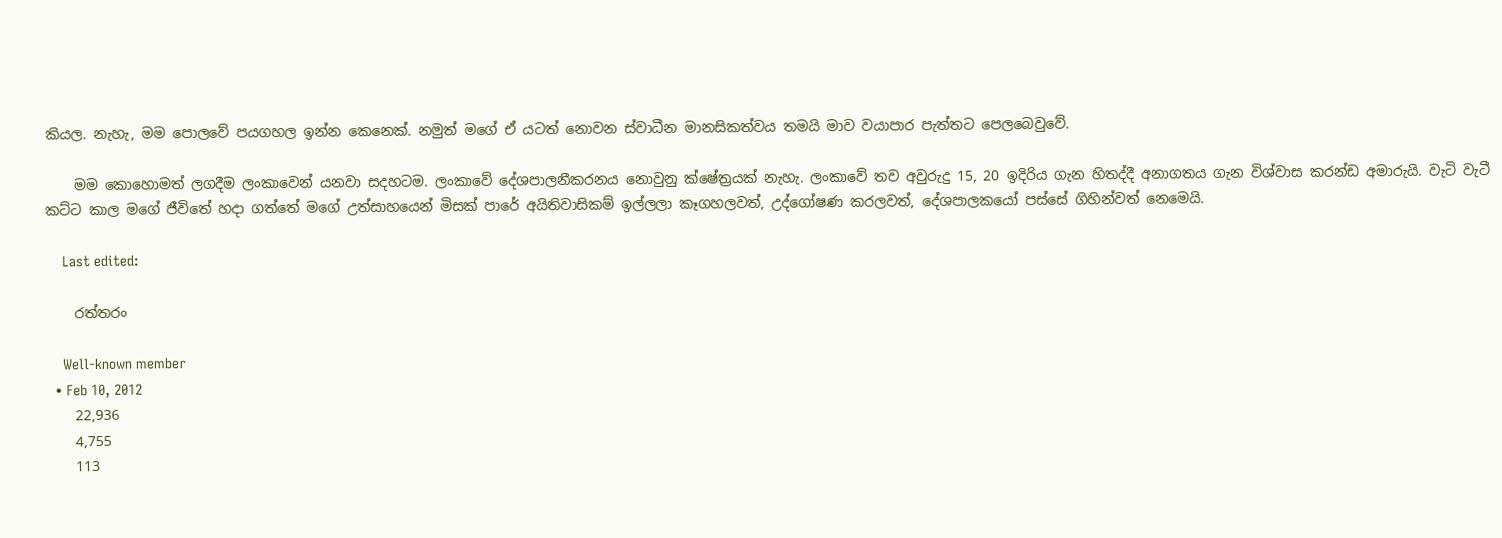කියල. නැහැ, මම පොලවේ පයගහල ඉන්න කෙනෙක්. නමුත් මගේ ඒ යටත් නොවන ස්වාධීන මානසිකත්වය තමයි මාව වයාපාර පැත්තට පෙලබෙවුවේ.

    මම කොහොමත් ලගදීම ලංකාවෙන් යනවා සදහටම. ලංකාවේ දේශපාලනීකරනය නොවුනු ක්ෂේත්‍රයක් නැහැ. ලංකාවේ තව අවුරුදු 15, 20 ඉදිරිය ගැන හිතද්දී අනාගතය ගැන විශ්වාස කරන්ඩ අමාරුයි. වැටි වැටී කට්ට කාල මගේ ජීවිතේ හදා ගත්තේ මගේ උත්සාහයෙන් මිසක් පාරේ අයිතිවාසිකම් ඉල්ලලා කෑගහලවත්, උද්ගෝෂණ කරලවත්, දේශපාලකයෝ පස්සේ ගිහින්වත් නෙමෙයි.

    Last edited:

    රත්තරං

    Well-known member
  • Feb 10, 2012
    22,936
    4,755
    113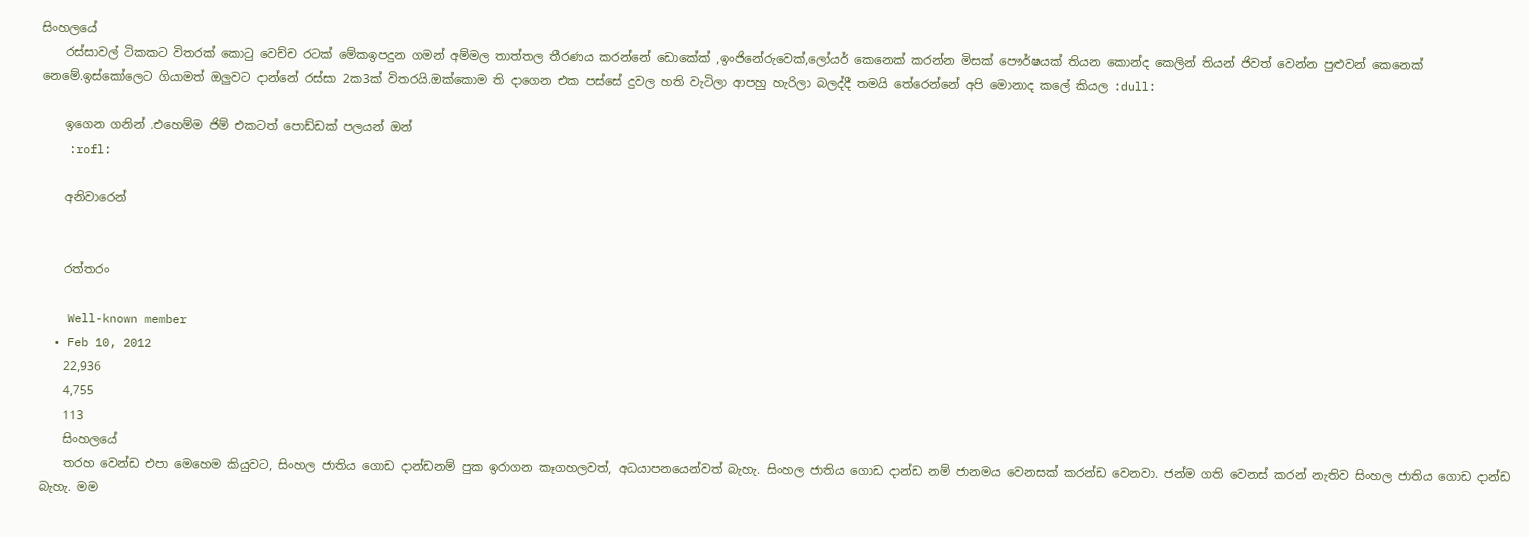සිංහලයේ
    රස්සාවල් ටිකකට විතරක් කොටු වෙච්ච රටක් මේකඉපදුන ගමන් අම්මල තාත්තල තීරණය කරන්නේ ඩොකේක් ,ඉංජිනේරුවෙක්,ලෝයර් කෙනෙක් කරන්න මිසක් පෞර්ෂයක් තියන කොන්ද කෙලින් තියන් ජිවත් වෙන්න පුළුවන් කෙනෙක් නෙමේ.ඉස්කෝලෙට ගියාමත් ඔලුවට දාන්නේ රස්සා 2ක3ක් විතරයි.ඔක්කොම ති දාගෙන එක පස්සේ දුවල හති වැටිලා ආපහු හැරිලා බලද්දී තමයි තේරෙන්නේ අපි මොනාද කලේ කියල :dull:

    ඉගෙන ගනින් .එහෙම්ම ජිම් එකටත් පොඩ්ඩක් පලයන් ඔන්
    :rofl:

    අනිවාරෙන්


    රත්තරං

    Well-known member
  • Feb 10, 2012
    22,936
    4,755
    113
    සිංහලයේ
    තරහ වෙන්ඩ එපා මෙහෙම කියුවට, සිංහල ජාතිය ගොඩ දාන්ඩනම් පුක ඉරාගන කෑගහලවත්, අධයාපනයෙන්වත් බැහැ. සිංහල ජාතිය ගොඩ දාන්ඩ නම් ජානමය වෙනසක් කරන්ඩ වෙනවා. ජන්ම ගති වෙනස් කරන් නැතිව සිංහල ජාතිය ගොඩ දාන්ඩ බැහැ. මම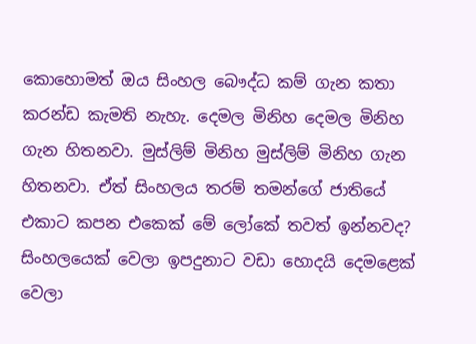කොහොමත් ඔය සිංහල බෞද්ධ කම් ගැන කතා කරන්ඩ කැමති නැහැ. දෙමල මිනිහ දෙමල මිනිහ ගැන හිතනවා. මුස්ලිම් මිනිහ මුස්ලිම් මිනිහ ගැන හිතනවා. ඒත් සිංහලය තරම් තමන්ගේ ජාතියේ එකාට කපන එකෙක් මේ ලෝකේ තවත් ඉන්නවද? සිංහලයෙක් වෙලා ඉපදුනාට වඩා හොදයි දෙමළෙක් වෙලා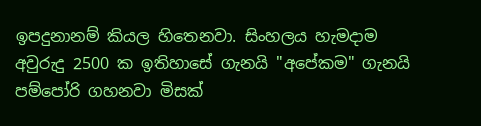ඉපදුනානම් කියල හිතෙනවා. සිංහලය හැමදාම අවුරුදු 2500 ක ඉතිහාසේ ගැනයි "අපේකම" ගැනයි පම්පෝරි ගහනවා මිසක්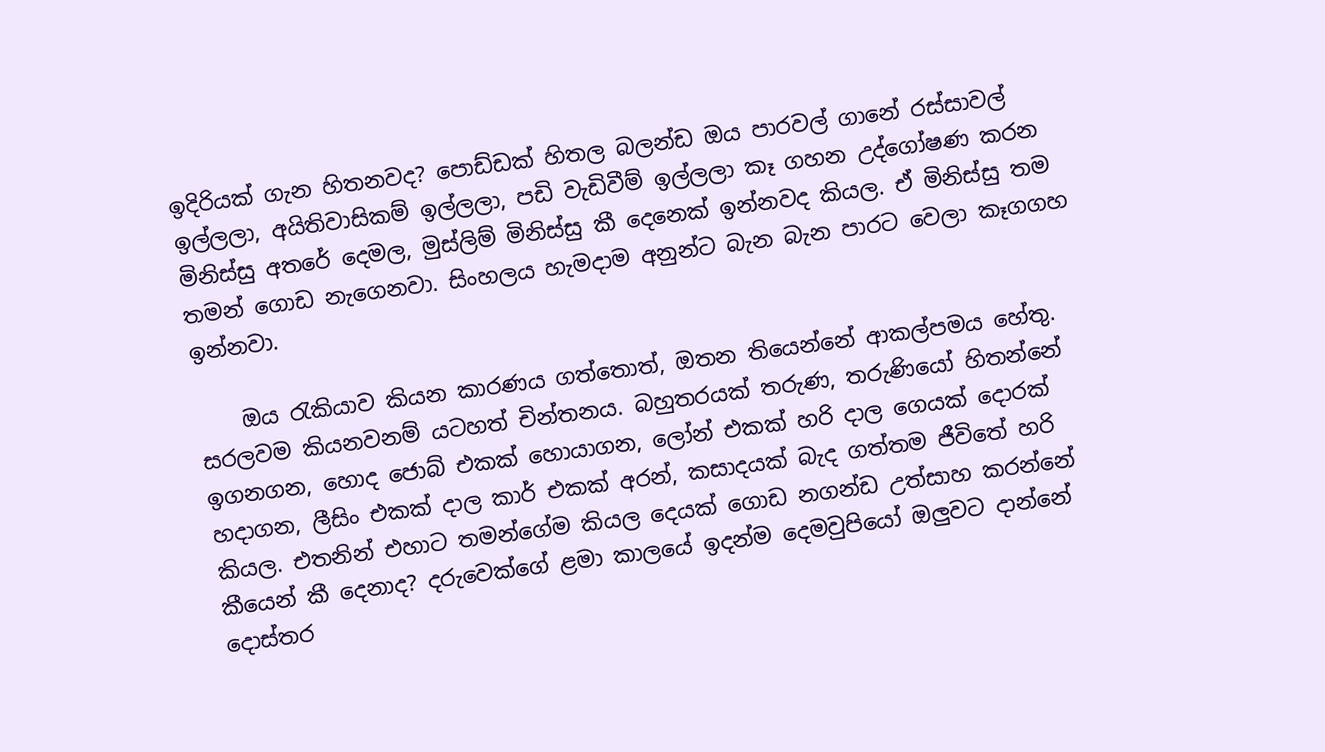ඉදිරියක් ගැන හිතනවද? පොඩ්ඩක් හිතල බලන්ඩ ඔය පාරවල් ගානේ රස්සාවල් ඉල්ලලා, අයිතිවාසිකම් ඉල්ලලා, පඩි වැඩිවීම් ඉල්ලලා කෑ ගහන උද්ගෝෂණ කරන මිනිස්සු අතරේ දෙමල, මුස්ලිම් මිනිස්සු කී දෙනෙක් ඉන්නවද කියල. ඒ මිනිස්සු තම තමන් ගොඩ නැගෙනවා. සිංහලය හැමදාම අනුන්ට බැන බැන පාරට වෙලා කෑගගහ ඉන්නවා.

    ඔය රැකියාව කියන කාරණය ගත්තොත්, ඔතන තියෙන්නේ ආකල්පමය හේතු. සරලවම කියනවනම් යටහත් චින්තනය. බහුතරයක් තරුණ, තරුණියෝ හිතන්නේ ඉගනගන, හොද ජොබ් එකක් හොයාගන, ලෝන් එකක් හරි දාල ගෙයක් දොරක් හදාගන, ලීසිං එකක් දාල කාර් එකක් අරන්, කසාදයක් බැද ගත්තම ජීවිතේ හරි කියල. එතනින් එහාට තමන්ගේම කියල දෙයක් ගොඩ නගන්ඩ උත්සාහ කරන්නේ කීයෙන් කී දෙනාද? දරුවෙක්ගේ ළමා කාලයේ ඉදන්ම දෙමවුපියෝ ඔලුවට දාන්නේ දොස්තර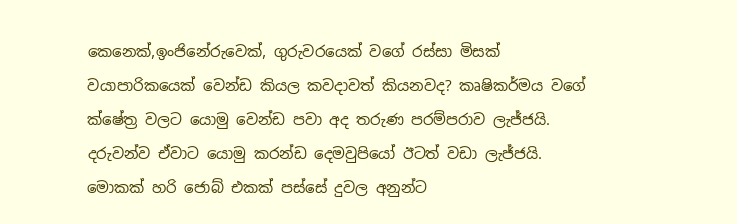කෙනෙක්,ඉංජිනේරුවෙක්, ගුරුවරයෙක් වගේ රස්සා මිසක් වයාපාරිකයෙක් වෙන්ඩ කියල කවදාවත් කියනවද? කෘෂිකර්මය වගේ ක්ෂේත්‍ර වලට යොමු වෙන්ඩ පවා අද තරුණ පරම්පරාව ලැජ්ජයි. දරුවන්ව ඒවාට යොමු කරන්ඩ දෙමවුපියෝ ඊටත් වඩා ලැජ්ජයි. මොකක් හරි ජොබ් එකක් පස්සේ දුවල අනුන්ට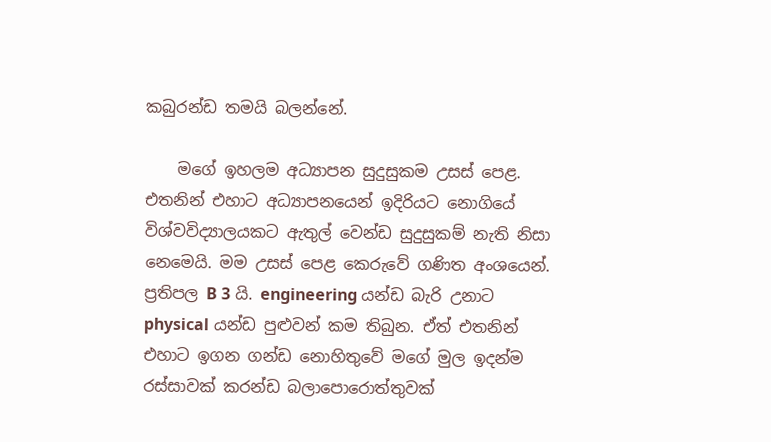කබුරන්ඩ තමයි බලන්නේ.

    මගේ ඉහලම අධ්‍යාපන සුදුසුකම උසස් පෙළ. එතනින් එහාට අධ්‍යාපනයෙන් ඉදිරියට නොගියේ විශ්වවිද්‍යාලයකට ඇතුල් වෙන්ඩ සුදුසුකම් නැති නිසා නෙමෙයි. මම උසස් පෙළ කෙරුවේ ගණිත අංශයෙන්. ප්‍රතිපල B 3 යි. engineering යන්ඩ බැරි උනාට physical යන්ඩ පුළුවන් කම තිබුන. ඒත් එතනින් එහාට ඉගන ගන්ඩ නොහිතුවේ මගේ මුල ඉදන්ම රස්සාවක් කරන්ඩ බලාපොරොත්තුවක්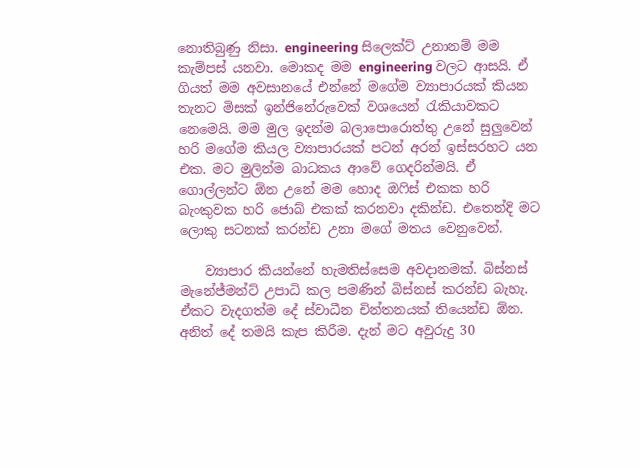නොතිබුණු නිසා. engineering සිලෙක්ට් උනානම් මම කැම්පස් යනවා. මොකද මම engineering වලට ආසයි. ඒ ගියත් මම අවසානයේ එන්නේ මගේම ව්‍යාපාරයක් කියන තැනට මිසක් ඉන්ජිනේරුවෙක් වශයෙන් රැකියාවකට නෙමෙයි. මම මුල ඉදන්ම බලාපොරොත්තු උනේ සුලුවෙන් හරි මගේම කියල ව්‍යාපාරයක් පටන් අරන් ඉස්සරහට යන එක. මට මුලින්ම බාධකය ආවේ ගෙදරින්මයි. ඒ ගොල්ලන්ට ඕන උනේ මම හොද ඔෆිස් එකක හරි බැංකුවක හරි ජොබ් එකක් කරනවා දකින්ඩ. එතෙන්දි මට ලොකු සටනක් කරන්ඩ උනා මගේ මතය වෙනුවෙන්.

    ව්‍යාපාර කියන්නේ හැමතිස්සෙම අවදානමක්. බිස්නස් මැනේජ්මන්ට් උපාධි කල පමණින් බිස්නස් කරන්ඩ බැහැ. ඒකට වැදගත්ම දේ ස්වාධීන චින්තනයක් තියෙන්ඩ ඕන. අනිත් දේ තමයි කැප කිරීම. දැන් මට අවුරුදු 30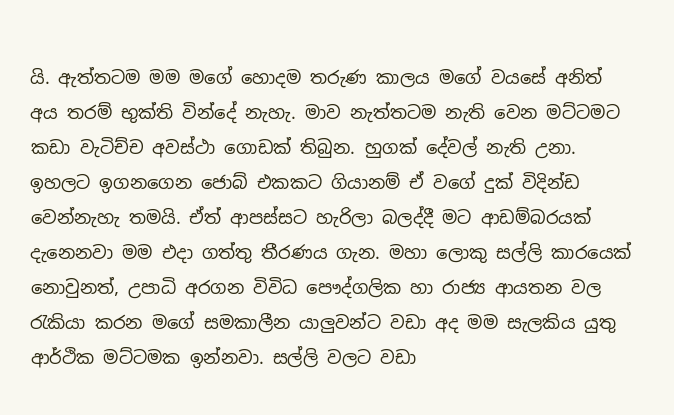යි. ඇත්තටම මම මගේ හොදම තරුණ කාලය මගේ වයසේ අනිත් අය තරම් භුක්ති වින්දේ නැහැ. මාව නැත්තටම නැති වෙන මට්ටමට කඩා වැටිච්ච අවස්ථා ගොඩක් තිබුන. හුගක් දේවල් නැති උනා. ඉහලට ඉගනගෙන ජොබ් එකකට ගියානම් ඒ වගේ දුක් විදින්ඩ වෙන්නැහැ තමයි. ඒත් ආපස්සට හැරිලා බලද්දී මට ආඩම්බරයක් දැනෙනවා මම එදා ගත්තු තීරණය ගැන. මහා ලොකු සල්ලි කාරයෙක් නොවුනත්, උපාධි අරගන විවිධ පෞද්ගලික හා රාජ්‍ය ආයතන වල රැකියා කරන මගේ සමකාලීන යාලුවන්ට වඩා අද මම සැලකිය යුතු ආර්ථික මට්ටමක ඉන්නවා. සල්ලි වලට වඩා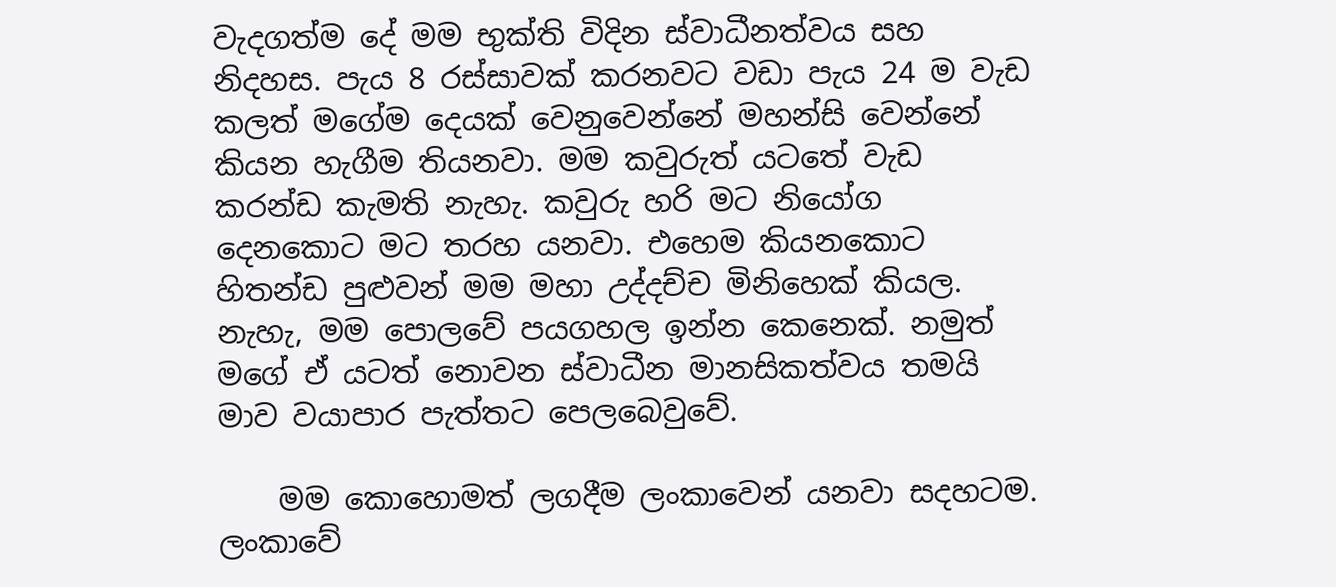වැදගත්ම දේ මම භුක්ති විදින ස්වාධීනත්වය සහ නිදහස. පැය 8 රස්සාවක් කරනවට වඩා පැය 24 ම වැඩ කලත් මගේම දෙයක් වෙනුවෙන්නේ මහන්සි වෙන්නේ කියන හැගීම තියනවා. මම කවුරුත් යටතේ වැඩ කරන්ඩ කැමති නැහැ. කවුරු හරි මට නියෝග දෙනකොට මට තරහ යනවා. එහෙම කියනකොට හිතන්ඩ පුළුවන් මම මහා උද්දච්ච මිනිහෙක් කියල. නැහැ, මම පොලවේ පයගහල ඉන්න කෙනෙක්. නමුත් මගේ ඒ යටත් නොවන ස්වාධීන මානසිකත්වය තමයි මාව වයාපාර පැත්තට පෙලබෙවුවේ.

    මම කොහොමත් ලගදීම ලංකාවෙන් යනවා සදහටම. ලංකාවේ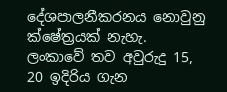දේශපාලනීකරනය නොවුනු ක්ෂේත්‍රයක් නැහැ. ලංකාවේ තව අවුරුදු 15, 20 ඉදිරිය ගැන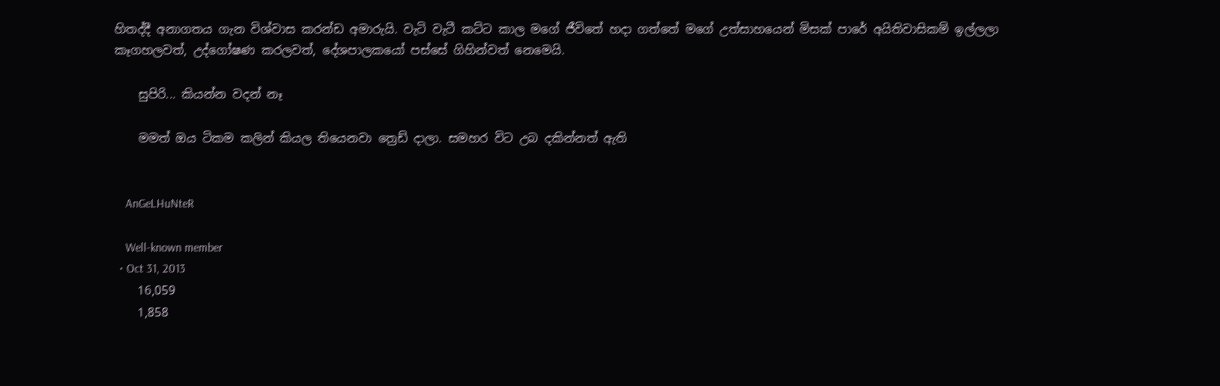හිතද්දී අනාගතය ගැන විශ්වාස කරන්ඩ අමාරුයි. වැටි වැටී කට්ට කාල මගේ ජීවිතේ හදා ගත්තේ මගේ උත්සාහයෙන් මිසක් පාරේ අයිතිවාසිකම් ඉල්ලලා කෑගහලවත්, උද්ගෝෂණ කරලවත්, දේශපාලකයෝ පස්සේ ගිහින්වත් නෙමෙයි.

    සුපිරි... කියන්න වදන් නෑ

    මමත් ඔය ටිකම කලින් කියල තියෙනවා ත්‍රෙඩ් දාලා. සමහර විට උබ දකින්නත් ඇති


    AnGeLHuNteR

    Well-known member
  • Oct 31, 2013
    16,059
    1,858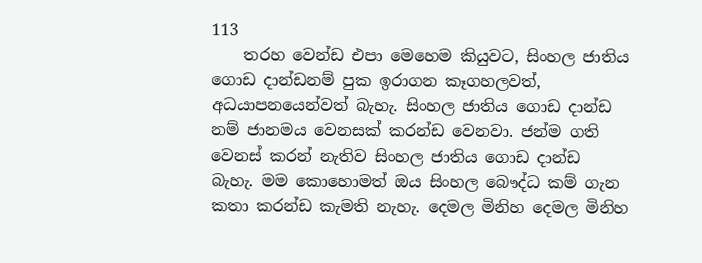113
    තරහ වෙන්ඩ එපා මෙහෙම කියුවට, සිංහල ජාතිය ගොඩ දාන්ඩනම් පුක ඉරාගන කෑගහලවත්, අධයාපනයෙන්වත් බැහැ. සිංහල ජාතිය ගොඩ දාන්ඩ නම් ජානමය වෙනසක් කරන්ඩ වෙනවා. ජන්ම ගති වෙනස් කරන් නැතිව සිංහල ජාතිය ගොඩ දාන්ඩ බැහැ. මම කොහොමත් ඔය සිංහල බෞද්ධ කම් ගැන කතා කරන්ඩ කැමති නැහැ. දෙමල මිනිහ දෙමල මිනිහ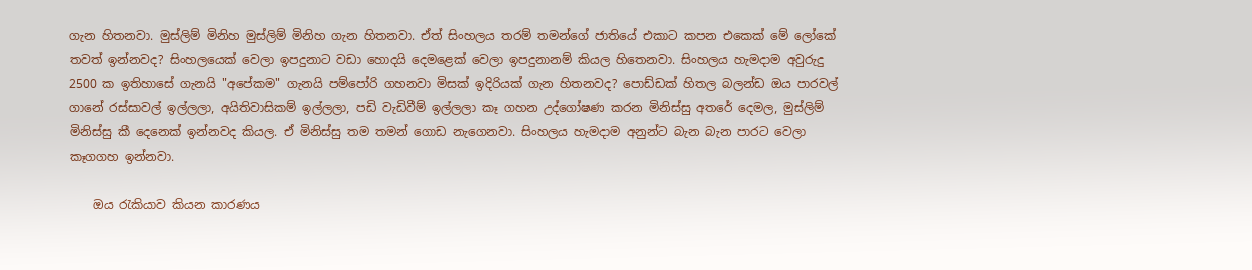ගැන හිතනවා. මුස්ලිම් මිනිහ මුස්ලිම් මිනිහ ගැන හිතනවා. ඒත් සිංහලය තරම් තමන්ගේ ජාතියේ එකාට කපන එකෙක් මේ ලෝකේ තවත් ඉන්නවද? සිංහලයෙක් වෙලා ඉපදුනාට වඩා හොදයි දෙමළෙක් වෙලා ඉපදුනානම් කියල හිතෙනවා. සිංහලය හැමදාම අවුරුදු 2500 ක ඉතිහාසේ ගැනයි "අපේකම" ගැනයි පම්පෝරි ගහනවා මිසක් ඉදිරියක් ගැන හිතනවද? පොඩ්ඩක් හිතල බලන්ඩ ඔය පාරවල් ගානේ රස්සාවල් ඉල්ලලා, අයිතිවාසිකම් ඉල්ලලා, පඩි වැඩිවීම් ඉල්ලලා කෑ ගහන උද්ගෝෂණ කරන මිනිස්සු අතරේ දෙමල, මුස්ලිම් මිනිස්සු කී දෙනෙක් ඉන්නවද කියල. ඒ මිනිස්සු තම තමන් ගොඩ නැගෙනවා. සිංහලය හැමදාම අනුන්ට බැන බැන පාරට වෙලා කෑගගහ ඉන්නවා.

    ඔය රැකියාව කියන කාරණය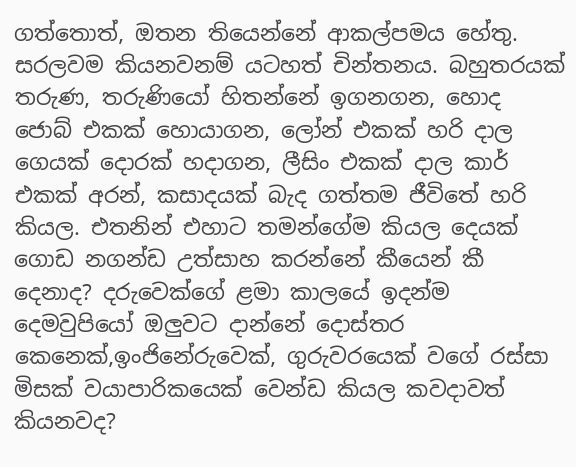ගත්තොත්, ඔතන තියෙන්නේ ආකල්පමය හේතු. සරලවම කියනවනම් යටහත් චින්තනය. බහුතරයක් තරුණ, තරුණියෝ හිතන්නේ ඉගනගන, හොද ජොබ් එකක් හොයාගන, ලෝන් එකක් හරි දාල ගෙයක් දොරක් හදාගන, ලීසිං එකක් දාල කාර් එකක් අරන්, කසාදයක් බැද ගත්තම ජීවිතේ හරි කියල. එතනින් එහාට තමන්ගේම කියල දෙයක් ගොඩ නගන්ඩ උත්සාහ කරන්නේ කීයෙන් කී දෙනාද? දරුවෙක්ගේ ළමා කාලයේ ඉදන්ම දෙමවුපියෝ ඔලුවට දාන්නේ දොස්තර කෙනෙක්,ඉංජිනේරුවෙක්, ගුරුවරයෙක් වගේ රස්සා මිසක් වයාපාරිකයෙක් වෙන්ඩ කියල කවදාවත් කියනවද?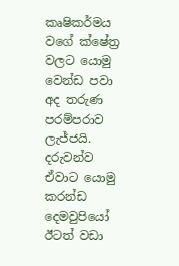කෘෂිකර්මය වගේ ක්ෂේත්‍ර වලට යොමු වෙන්ඩ පවා අද තරුණ පරම්පරාව ලැජ්ජයි. දරුවන්ව ඒවාට යොමු කරන්ඩ දෙමවුපියෝ ඊටත් වඩා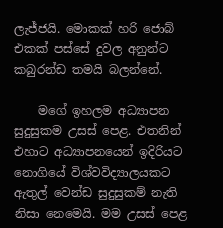ලැජ්ජයි. මොකක් හරි ජොබ් එකක් පස්සේ දුවල අනුන්ට කබුරන්ඩ තමයි බලන්නේ.

    මගේ ඉහලම අධ්‍යාපන සුදුසුකම උසස් පෙළ. එතනින් එහාට අධ්‍යාපනයෙන් ඉදිරියට නොගියේ විශ්වවිද්‍යාලයකට ඇතුල් වෙන්ඩ සුදුසුකම් නැති නිසා නෙමෙයි. මම උසස් පෙළ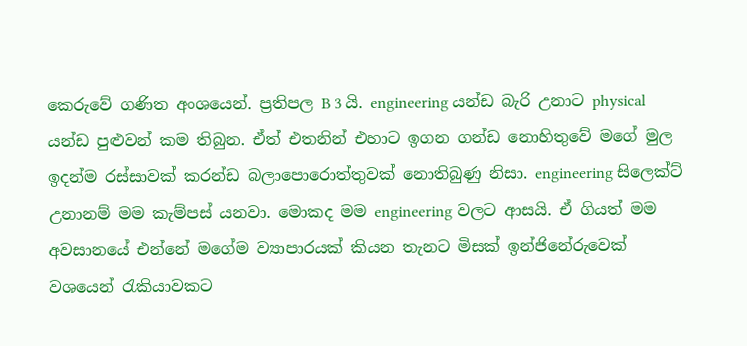කෙරුවේ ගණිත අංශයෙන්. ප්‍රතිපල B 3 යි. engineering යන්ඩ බැරි උනාට physical යන්ඩ පුළුවන් කම තිබුන. ඒත් එතනින් එහාට ඉගන ගන්ඩ නොහිතුවේ මගේ මුල ඉදන්ම රස්සාවක් කරන්ඩ බලාපොරොත්තුවක් නොතිබුණු නිසා. engineering සිලෙක්ට් උනානම් මම කැම්පස් යනවා. මොකද මම engineering වලට ආසයි. ඒ ගියත් මම අවසානයේ එන්නේ මගේම ව්‍යාපාරයක් කියන තැනට මිසක් ඉන්ජිනේරුවෙක් වශයෙන් රැකියාවකට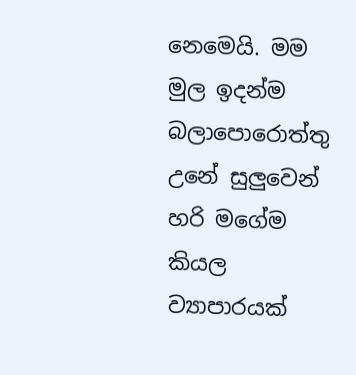නෙමෙයි. මම මුල ඉදන්ම බලාපොරොත්තු උනේ සුලුවෙන් හරි මගේම කියල ව්‍යාපාරයක්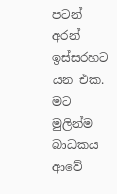පටන් අරන් ඉස්සරහට යන එක. මට මුලින්ම බාධකය ආවේ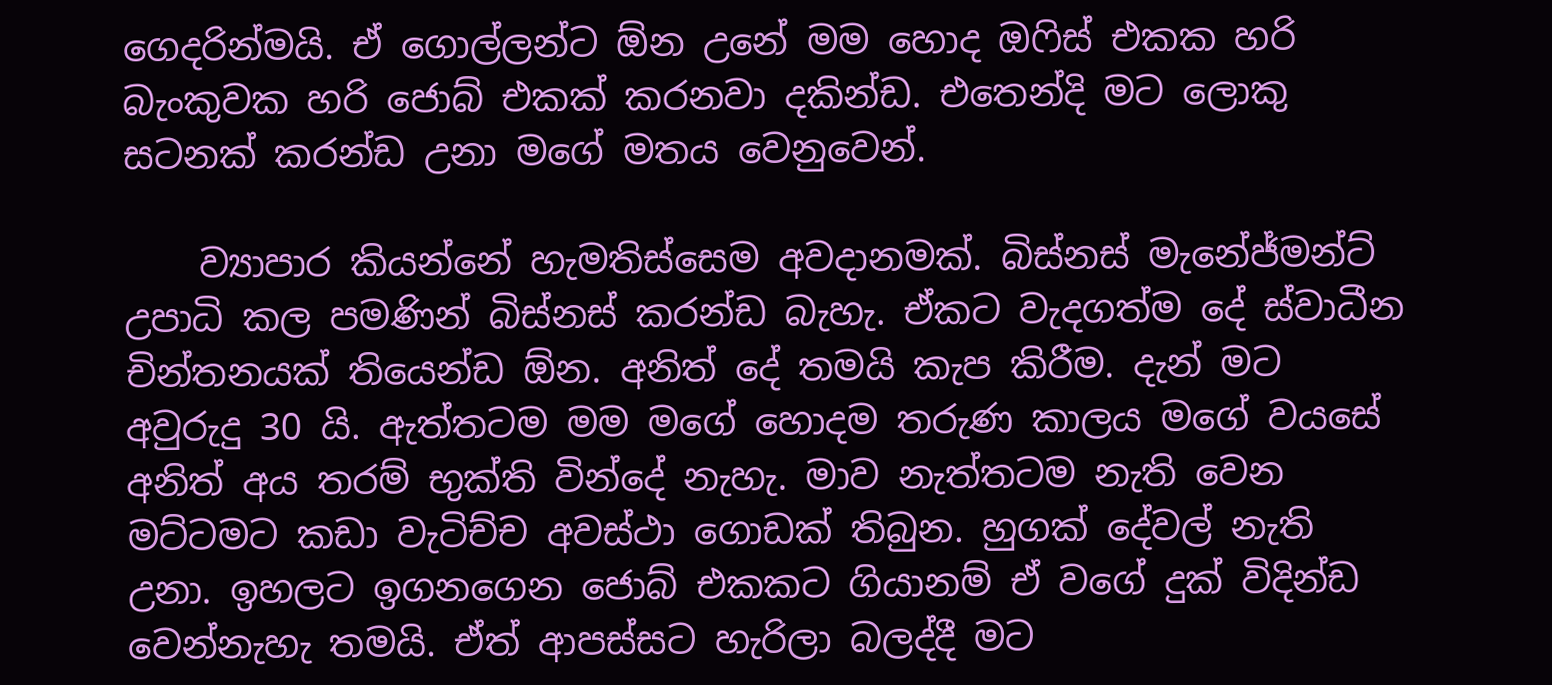ගෙදරින්මයි. ඒ ගොල්ලන්ට ඕන උනේ මම හොද ඔෆිස් එකක හරි බැංකුවක හරි ජොබ් එකක් කරනවා දකින්ඩ. එතෙන්දි මට ලොකු සටනක් කරන්ඩ උනා මගේ මතය වෙනුවෙන්.

    ව්‍යාපාර කියන්නේ හැමතිස්සෙම අවදානමක්. බිස්නස් මැනේජ්මන්ට් උපාධි කල පමණින් බිස්නස් කරන්ඩ බැහැ. ඒකට වැදගත්ම දේ ස්වාධීන චින්තනයක් තියෙන්ඩ ඕන. අනිත් දේ තමයි කැප කිරීම. දැන් මට අවුරුදු 30 යි. ඇත්තටම මම මගේ හොදම තරුණ කාලය මගේ වයසේ අනිත් අය තරම් භුක්ති වින්දේ නැහැ. මාව නැත්තටම නැති වෙන මට්ටමට කඩා වැටිච්ච අවස්ථා ගොඩක් තිබුන. හුගක් දේවල් නැති උනා. ඉහලට ඉගනගෙන ජොබ් එකකට ගියානම් ඒ වගේ දුක් විදින්ඩ වෙන්නැහැ තමයි. ඒත් ආපස්සට හැරිලා බලද්දී මට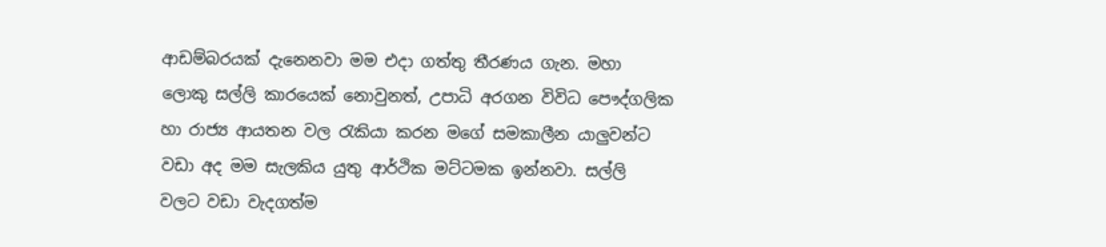ආඩම්බරයක් දැනෙනවා මම එදා ගත්තු තීරණය ගැන. මහා ලොකු සල්ලි කාරයෙක් නොවුනත්, උපාධි අරගන විවිධ පෞද්ගලික හා රාජ්‍ය ආයතන වල රැකියා කරන මගේ සමකාලීන යාලුවන්ට වඩා අද මම සැලකිය යුතු ආර්ථික මට්ටමක ඉන්නවා. සල්ලි වලට වඩා වැදගත්ම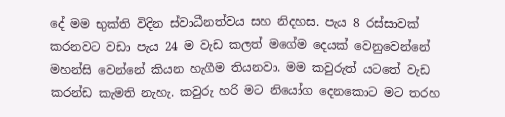දේ මම භුක්ති විදින ස්වාධීනත්වය සහ නිදහස. පැය 8 රස්සාවක් කරනවට වඩා පැය 24 ම වැඩ කලත් මගේම දෙයක් වෙනුවෙන්නේ මහන්සි වෙන්නේ කියන හැගීම තියනවා. මම කවුරුත් යටතේ වැඩ කරන්ඩ කැමති නැහැ. කවුරු හරි මට නියෝග දෙනකොට මට තරහ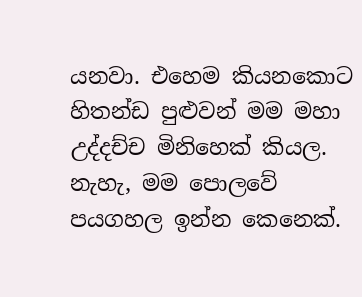යනවා. එහෙම කියනකොට හිතන්ඩ පුළුවන් මම මහා උද්දච්ච මිනිහෙක් කියල. නැහැ, මම පොලවේ පයගහල ඉන්න කෙනෙක්.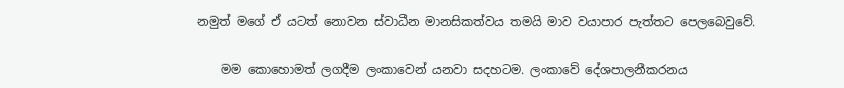නමුත් මගේ ඒ යටත් නොවන ස්වාධීන මානසිකත්වය තමයි මාව වයාපාර පැත්තට පෙලබෙවුවේ.

    මම කොහොමත් ලගදීම ලංකාවෙන් යනවා සදහටම. ලංකාවේ දේශපාලනීකරනය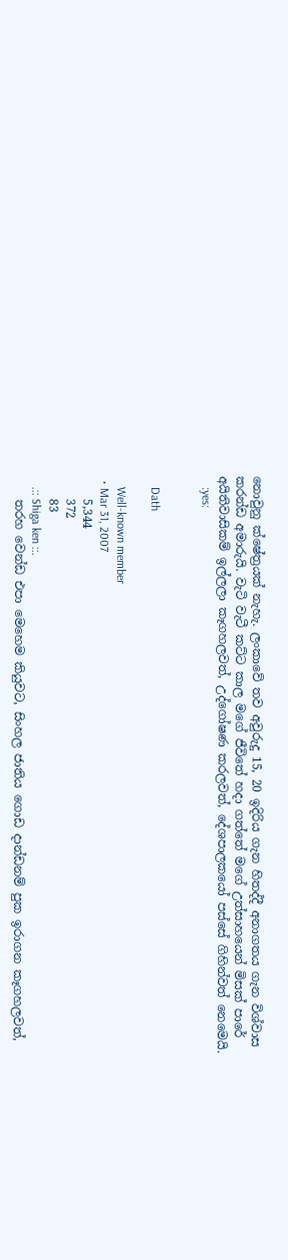නොවුනු ක්ෂේත්‍රයක් නැහැ. ලංකාවේ තව අවුරුදු 15, 20 ඉදිරිය ගැන හිතද්දී අනාගතය ගැන විශ්වාස කරන්ඩ අමාරුයි. වැටි වැටී කට්ට කාල මගේ ජීවිතේ හදා ගත්තේ මගේ උත්සාහයෙන් මිසක් පාරේ අයිතිවාසිකම් ඉල්ලලා කෑගහලවත්, උද්ගෝෂණ කරලවත්, දේශපාලකයෝ පස්සේ ගිහින්වත් නෙමෙයි.
    :yes:


    Dath

    Well-known member
  • Mar 31, 2007
    5,344
    372
    83
    .:: Shiga ken ::.
    තරහ වෙන්ඩ එපා මෙහෙම කියුවට, සිංහල ජාතිය ගොඩ දාන්ඩනම් පුක ඉරාගන කෑගහලවත්,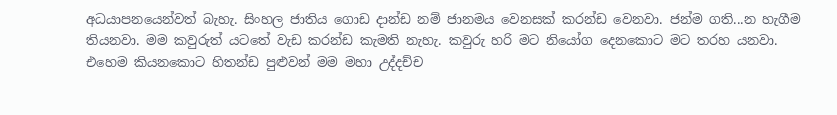අධයාපනයෙන්වත් බැහැ. සිංහල ජාතිය ගොඩ දාන්ඩ නම් ජානමය වෙනසක් කරන්ඩ වෙනවා. ජන්ම ගති...න හැගීම තියනවා. මම කවුරුත් යටතේ වැඩ කරන්ඩ කැමති නැහැ. කවුරු හරි මට නියෝග දෙනකොට මට තරහ යනවා. එහෙම කියනකොට හිතන්ඩ පුළුවන් මම මහා උද්දච්ච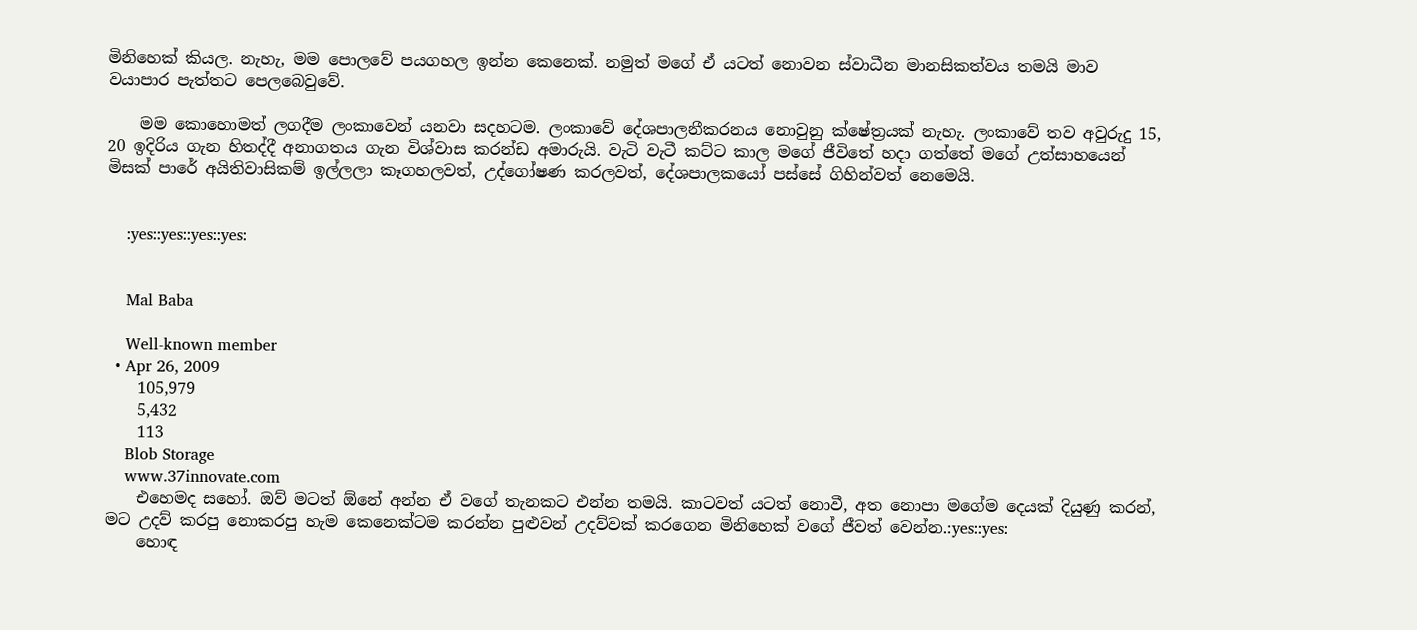මිනිහෙක් කියල. නැහැ, මම පොලවේ පයගහල ඉන්න කෙනෙක්. නමුත් මගේ ඒ යටත් නොවන ස්වාධීන මානසිකත්වය තමයි මාව වයාපාර පැත්තට පෙලබෙවුවේ.

    මම කොහොමත් ලගදීම ලංකාවෙන් යනවා සදහටම. ලංකාවේ දේශපාලනීකරනය නොවුනු ක්ෂේත්‍රයක් නැහැ. ලංකාවේ තව අවුරුදු 15, 20 ඉදිරිය ගැන හිතද්දී අනාගතය ගැන විශ්වාස කරන්ඩ අමාරුයි. වැටි වැටී කට්ට කාල මගේ ජීවිතේ හදා ගත්තේ මගේ උත්සාහයෙන් මිසක් පාරේ අයිතිවාසිකම් ඉල්ලලා කෑගහලවත්, උද්ගෝෂණ කරලවත්, දේශපාලකයෝ පස්සේ ගිහින්වත් නෙමෙයි.


    :yes::yes::yes::yes:


    Mal Baba

    Well-known member
  • Apr 26, 2009
    105,979
    5,432
    113
    Blob Storage
    www.37innovate.com
    එහෙමද සහෝ. ඔව් මටත් ඕනේ අන්න ඒ වගේ තැනකට එන්න තමයි. කාටවත් යටත් නොවී, අත නොපා මගේම දෙයක් දියුණු කරන්, මට උදව් කරපු නොකරපු හැම කෙනෙක්ටම කරන්න පුළුවන් උදව්වක් කරගෙන මිනිහෙක් වගේ ජීවත් වෙන්න.:yes::yes:
    හොඳ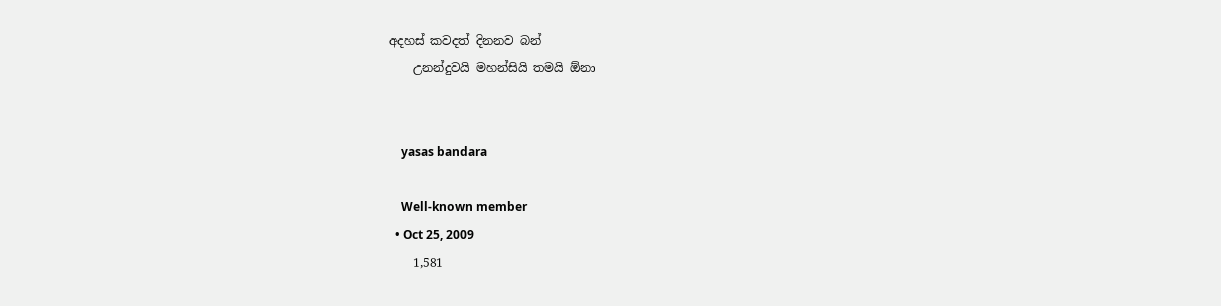අදහස් කවදත් දිනනව බන්
    උනන්දුවයි මහන්සියි තමයි ඕනා


    yasas bandara

    Well-known member
  • Oct 25, 2009
    1,581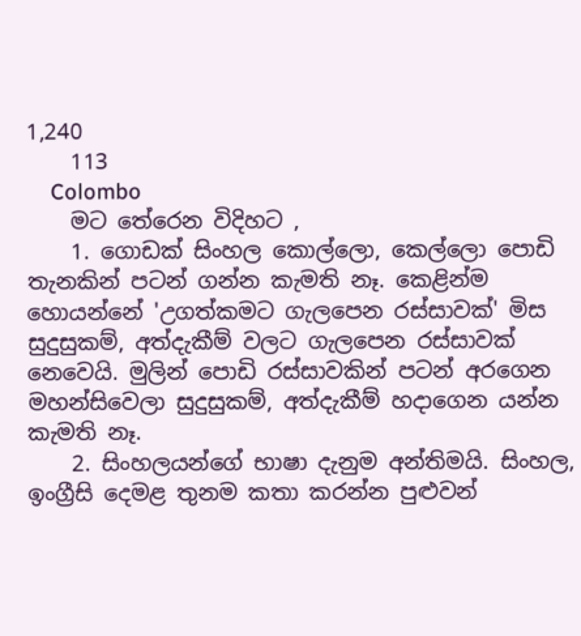1,240
    113
    Colombo
    මට තේරෙන විදිහට ,
    1. ගොඩක් සිංහල කොල්ලො, කෙල්ලො පොඩි තැනකින් පටන් ගන්න කැමති නෑ. කෙළින්ම හොයන්නේ 'උගත්කමට ගැලපෙන රස්සාවක්' මිස සුදුසුකම්, අත්දැකීම් වලට ගැලපෙන රස්සාවක් නෙවෙයි. මුලින් පොඩි රස්සාවකින් පටන් අරගෙන මහන්සිවෙලා සුදුසුකම්, අත්දැකීම් හදාගෙන යන්න කැමති නෑ.
    2. සිංහලයන්ගේ භාෂා දැනුම අන්තිමයි. සිංහල, ඉංග්‍රීසි දෙමළ තුනම කතා කරන්න පුළුවන්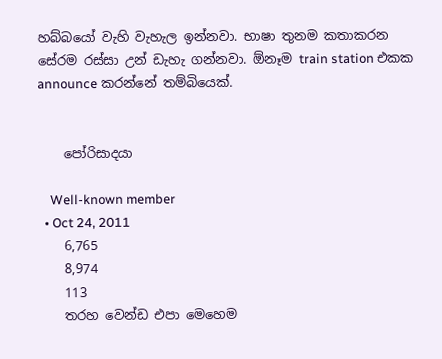හබ්බයෝ වැහි වැහැල ඉන්නවා. භාෂා තුනම කතාකරන සේරම රස්සා උන් ඩැහැ ගන්නවා. ඕනෑම train station එකක announce කරන්නේ තම්බියෙක්.


    පෝරිසාදයා

    Well-known member
  • Oct 24, 2011
    6,765
    8,974
    113
    තරහ වෙන්ඩ එපා මෙහෙම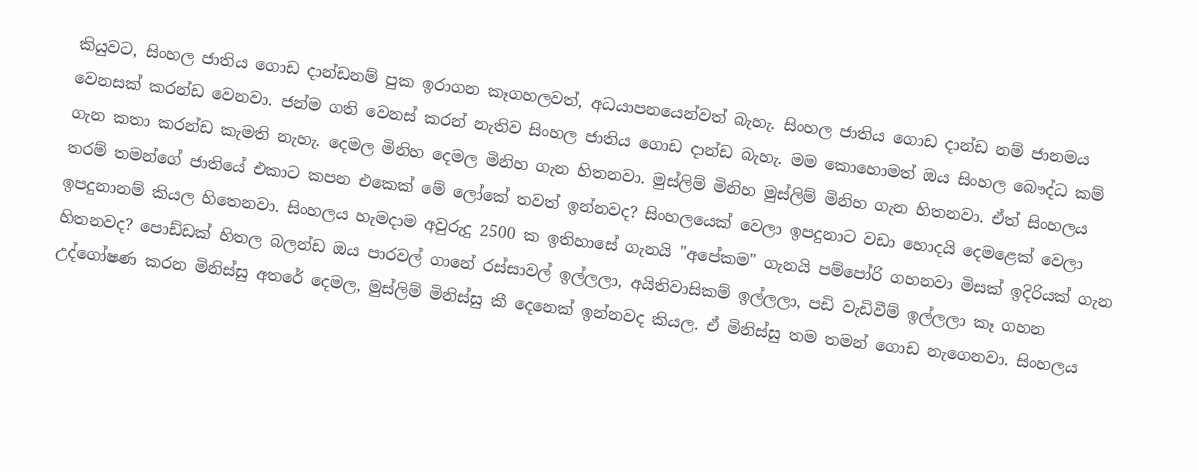කියුවට, සිංහල ජාතිය ගොඩ දාන්ඩනම් පුක ඉරාගන කෑගහලවත්, අධයාපනයෙන්වත් බැහැ. සිංහල ජාතිය ගොඩ දාන්ඩ නම් ජානමය වෙනසක් කරන්ඩ වෙනවා. ජන්ම ගති වෙනස් කරන් නැතිව සිංහල ජාතිය ගොඩ දාන්ඩ බැහැ. මම කොහොමත් ඔය සිංහල බෞද්ධ කම් ගැන කතා කරන්ඩ කැමති නැහැ. දෙමල මිනිහ දෙමල මිනිහ ගැන හිතනවා. මුස්ලිම් මිනිහ මුස්ලිම් මිනිහ ගැන හිතනවා. ඒත් සිංහලය තරම් තමන්ගේ ජාතියේ එකාට කපන එකෙක් මේ ලෝකේ තවත් ඉන්නවද? සිංහලයෙක් වෙලා ඉපදුනාට වඩා හොදයි දෙමළෙක් වෙලා ඉපදුනානම් කියල හිතෙනවා. සිංහලය හැමදාම අවුරුදු 2500 ක ඉතිහාසේ ගැනයි "අපේකම" ගැනයි පම්පෝරි ගහනවා මිසක් ඉදිරියක් ගැන හිතනවද? පොඩ්ඩක් හිතල බලන්ඩ ඔය පාරවල් ගානේ රස්සාවල් ඉල්ලලා, අයිතිවාසිකම් ඉල්ලලා, පඩි වැඩිවීම් ඉල්ලලා කෑ ගහන උද්ගෝෂණ කරන මිනිස්සු අතරේ දෙමල, මුස්ලිම් මිනිස්සු කී දෙනෙක් ඉන්නවද කියල. ඒ මිනිස්සු තම තමන් ගොඩ නැගෙනවා. සිංහලය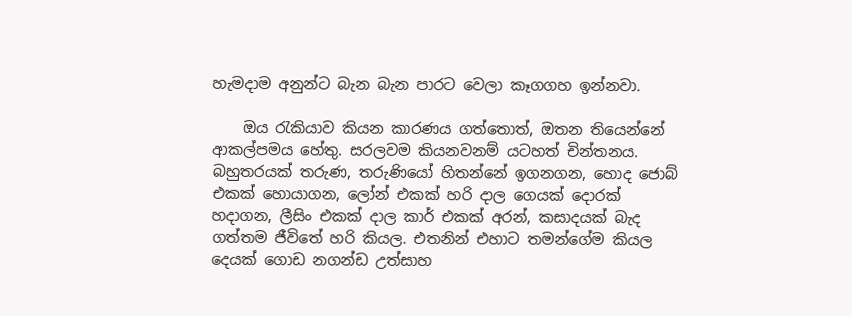හැමදාම අනුන්ට බැන බැන පාරට වෙලා කෑගගහ ඉන්නවා.

    ඔය රැකියාව කියන කාරණය ගත්තොත්, ඔතන තියෙන්නේ ආකල්පමය හේතු. සරලවම කියනවනම් යටහත් චින්තනය. බහුතරයක් තරුණ, තරුණියෝ හිතන්නේ ඉගනගන, හොද ජොබ් එකක් හොයාගන, ලෝන් එකක් හරි දාල ගෙයක් දොරක් හදාගන, ලීසිං එකක් දාල කාර් එකක් අරන්, කසාදයක් බැද ගත්තම ජීවිතේ හරි කියල. එතනින් එහාට තමන්ගේම කියල දෙයක් ගොඩ නගන්ඩ උත්සාහ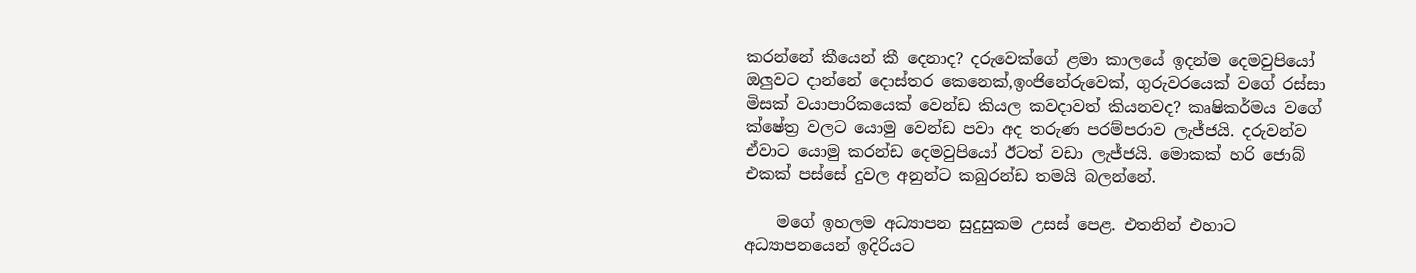කරන්නේ කීයෙන් කී දෙනාද? දරුවෙක්ගේ ළමා කාලයේ ඉදන්ම දෙමවුපියෝ ඔලුවට දාන්නේ දොස්තර කෙනෙක්,ඉංජිනේරුවෙක්, ගුරුවරයෙක් වගේ රස්සා මිසක් වයාපාරිකයෙක් වෙන්ඩ කියල කවදාවත් කියනවද? කෘෂිකර්මය වගේ ක්ෂේත්‍ර වලට යොමු වෙන්ඩ පවා අද තරුණ පරම්පරාව ලැජ්ජයි. දරුවන්ව ඒවාට යොමු කරන්ඩ දෙමවුපියෝ ඊටත් වඩා ලැජ්ජයි. මොකක් හරි ජොබ් එකක් පස්සේ දුවල අනුන්ට කබුරන්ඩ තමයි බලන්නේ.

    මගේ ඉහලම අධ්‍යාපන සුදුසුකම උසස් පෙළ. එතනින් එහාට අධ්‍යාපනයෙන් ඉදිරියට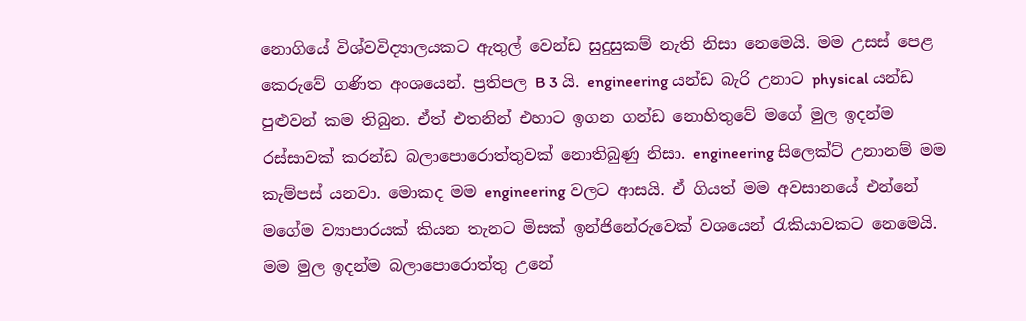නොගියේ විශ්වවිද්‍යාලයකට ඇතුල් වෙන්ඩ සුදුසුකම් නැති නිසා නෙමෙයි. මම උසස් පෙළ කෙරුවේ ගණිත අංශයෙන්. ප්‍රතිපල B 3 යි. engineering යන්ඩ බැරි උනාට physical යන්ඩ පුළුවන් කම තිබුන. ඒත් එතනින් එහාට ඉගන ගන්ඩ නොහිතුවේ මගේ මුල ඉදන්ම රස්සාවක් කරන්ඩ බලාපොරොත්තුවක් නොතිබුණු නිසා. engineering සිලෙක්ට් උනානම් මම කැම්පස් යනවා. මොකද මම engineering වලට ආසයි. ඒ ගියත් මම අවසානයේ එන්නේ මගේම ව්‍යාපාරයක් කියන තැනට මිසක් ඉන්ජිනේරුවෙක් වශයෙන් රැකියාවකට නෙමෙයි. මම මුල ඉදන්ම බලාපොරොත්තු උනේ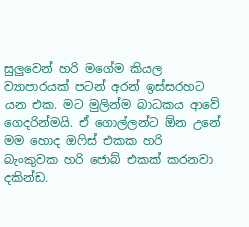සුලුවෙන් හරි මගේම කියල ව්‍යාපාරයක් පටන් අරන් ඉස්සරහට යන එක. මට මුලින්ම බාධකය ආවේ ගෙදරින්මයි. ඒ ගොල්ලන්ට ඕන උනේ මම හොද ඔෆිස් එකක හරි බැංකුවක හරි ජොබ් එකක් කරනවා දකින්ඩ.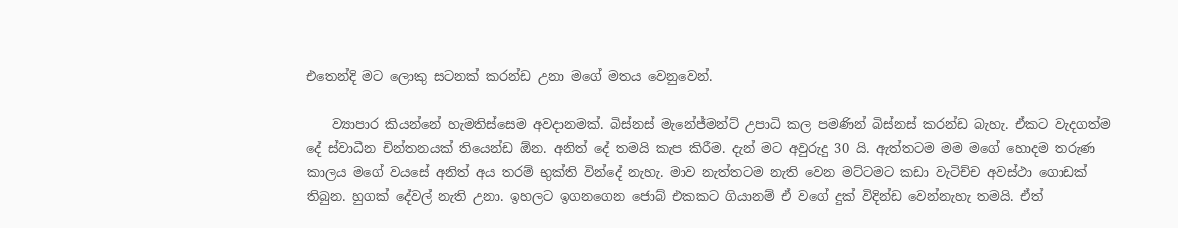එතෙන්දි මට ලොකු සටනක් කරන්ඩ උනා මගේ මතය වෙනුවෙන්.

    ව්‍යාපාර කියන්නේ හැමතිස්සෙම අවදානමක්. බිස්නස් මැනේජ්මන්ට් උපාධි කල පමණින් බිස්නස් කරන්ඩ බැහැ. ඒකට වැදගත්ම දේ ස්වාධීන චින්තනයක් තියෙන්ඩ ඕන. අනිත් දේ තමයි කැප කිරීම. දැන් මට අවුරුදු 30 යි. ඇත්තටම මම මගේ හොදම තරුණ කාලය මගේ වයසේ අනිත් අය තරම් භුක්ති වින්දේ නැහැ. මාව නැත්තටම නැති වෙන මට්ටමට කඩා වැටිච්ච අවස්ථා ගොඩක් තිබුන. හුගක් දේවල් නැති උනා. ඉහලට ඉගනගෙන ජොබ් එකකට ගියානම් ඒ වගේ දුක් විදින්ඩ වෙන්නැහැ තමයි. ඒත්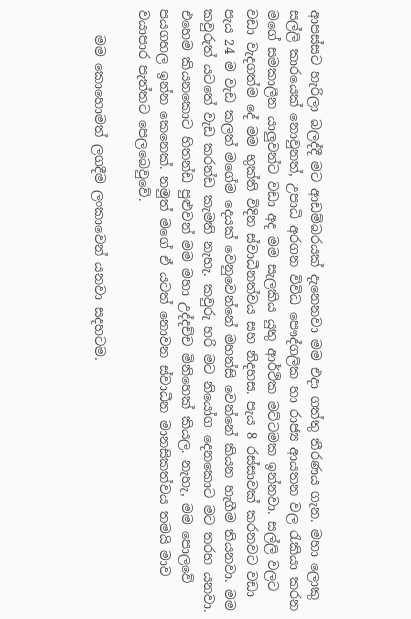ආපස්සට හැරිලා බලද්දී මට ආඩම්බරයක් දැනෙනවා මම එදා ගත්තු තීරණය ගැන. මහා ලොකු සල්ලි කාරයෙක් නොවුනත්, උපාධි අරගන විවිධ පෞද්ගලික හා රාජ්‍ය ආයතන වල රැකියා කරන මගේ සමකාලීන යාලුවන්ට වඩා අද මම සැලකිය යුතු ආර්ථික මට්ටමක ඉන්නවා. සල්ලි වලට වඩා වැදගත්ම දේ මම භුක්ති විදින ස්වාධීනත්වය සහ නිදහස. පැය 8 රස්සාවක් කරනවට වඩා පැය 24 ම වැඩ කලත් මගේම දෙයක් වෙනුවෙන්නේ මහන්සි වෙන්නේ කියන හැගීම තියනවා. මම කවුරුත් යටතේ වැඩ කරන්ඩ කැමති නැහැ. කවුරු හරි මට නියෝග දෙනකොට මට තරහ යනවා. එහෙම කියනකොට හිතන්ඩ පුළුවන් මම මහා උද්දච්ච මිනිහෙක් කියල. නැහැ, මම පොලවේ පයගහල ඉන්න කෙනෙක්. නමුත් මගේ ඒ යටත් නොවන ස්වාධීන මානසිකත්වය තමයි මාව වයාපාර පැත්තට පෙලබෙවුවේ.

    මම කොහොමත් ලගදීම ලංකාවෙන් යනවා සදහටම.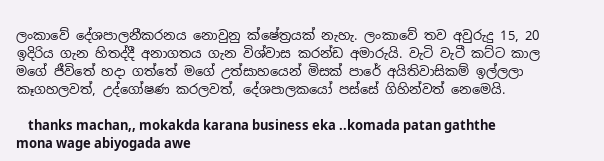ලංකාවේ දේශපාලනීකරනය නොවුනු ක්ෂේත්‍රයක් නැහැ. ලංකාවේ තව අවුරුදු 15, 20 ඉදිරිය ගැන හිතද්දී අනාගතය ගැන විශ්වාස කරන්ඩ අමාරුයි. වැටි වැටී කට්ට කාල මගේ ජීවිතේ හදා ගත්තේ මගේ උත්සාහයෙන් මිසක් පාරේ අයිතිවාසිකම් ඉල්ලලා කෑගහලවත්, උද්ගෝෂණ කරලවත්, දේශපාලකයෝ පස්සේ ගිහින්වත් නෙමෙයි.

    thanks machan,, mokakda karana business eka ..komada patan gaththe mona wage abiyogada awe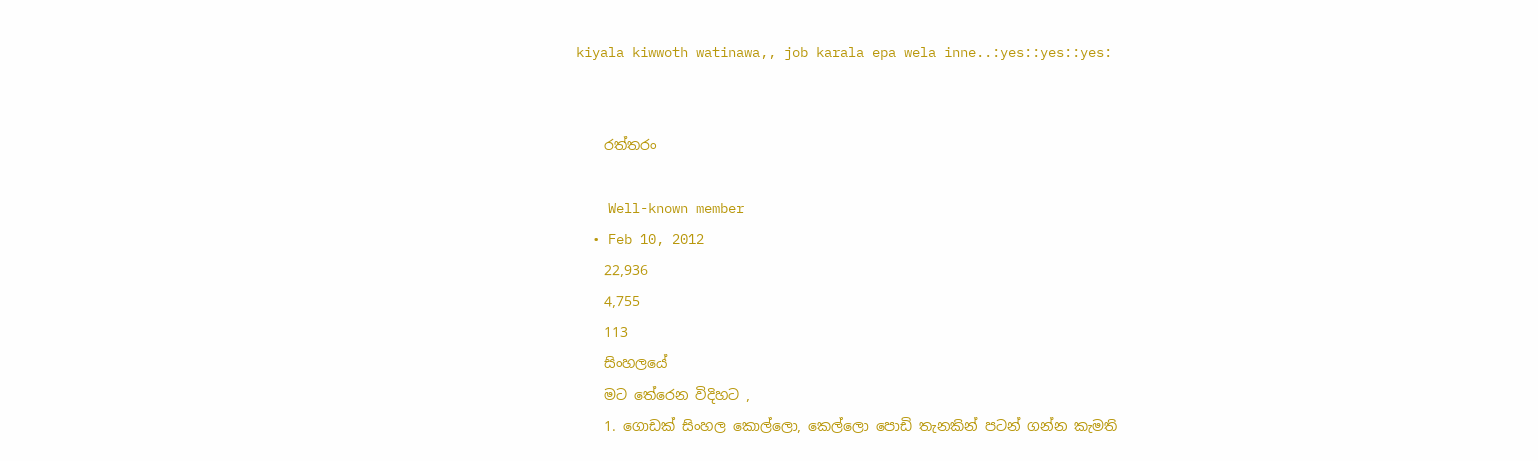kiyala kiwwoth watinawa,, job karala epa wela inne..:yes::yes::yes:


    රත්තරං

    Well-known member
  • Feb 10, 2012
    22,936
    4,755
    113
    සිංහලයේ
    මට තේරෙන විදිහට ,
    1. ගොඩක් සිංහල කොල්ලො, කෙල්ලො පොඩි තැනකින් පටන් ගන්න කැමති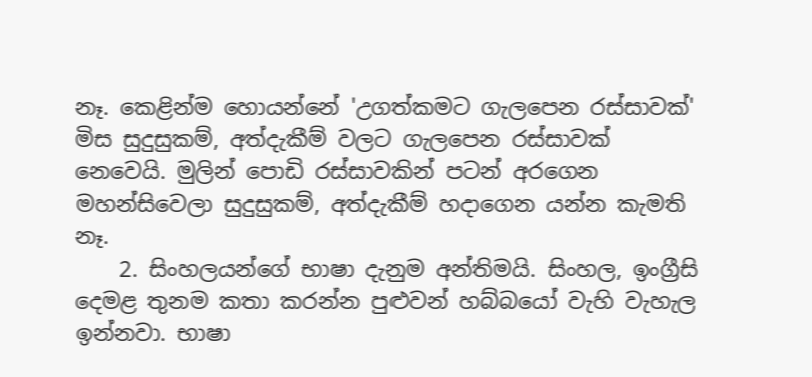නෑ. කෙළින්ම හොයන්නේ 'උගත්කමට ගැලපෙන රස්සාවක්' මිස සුදුසුකම්, අත්දැකීම් වලට ගැලපෙන රස්සාවක් නෙවෙයි. මුලින් පොඩි රස්සාවකින් පටන් අරගෙන මහන්සිවෙලා සුදුසුකම්, අත්දැකීම් හදාගෙන යන්න කැමති නෑ.
    2. සිංහලයන්ගේ භාෂා දැනුම අන්තිමයි. සිංහල, ඉංග්‍රීසි දෙමළ තුනම කතා කරන්න පුළුවන් හබ්බයෝ වැහි වැහැල ඉන්නවා. භාෂා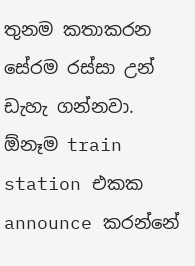තුනම කතාකරන සේරම රස්සා උන් ඩැහැ ගන්නවා. ඕනෑම train station එකක announce කරන්නේ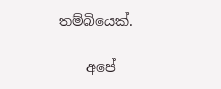තම්බියෙක්.

    අපේ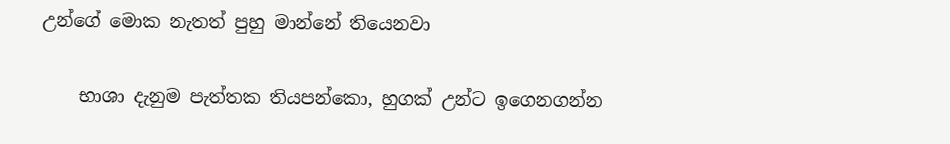උන්ගේ මොක නැතත් පුහු මාන්නේ තියෙනවා

    භාශා දැනුම පැත්තක තියපන්කො, හුගක් උන්ට ඉගෙනගන්න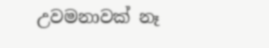උවමනාවක් නෑ